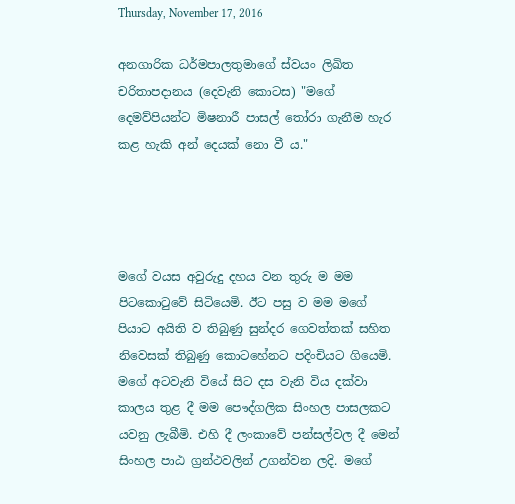Thursday, November 17, 2016

අනගාරික ධර්මපාලතුමාගේ ස්වයං ලිඛිත චරිතාපදානය (දෙවැනි කොටස) "මගේ දෙමව්පියන්ට මිෂනාරී පාසල් තෝරා ගැනීම හැර කළ හැකි අන් දෙයක් නො වී ය."




මගේ වයස අවුරුදු දහය වන තුරු ම මම පිටකොටුවේ සිටියෙමි. ඊට පසු ව මම මගේ පියාට අයිති ව තිබුණු සුන්දර ගෙවත්තක් සහිත නිවෙසක් තිබුණු කොටහේනට පදිංචියට ගියෙමි. මගේ අටවැනි වියේ සිට දස වැනි විය දක්වා කාලය තුළ දී මම පෞද්ගලික සිංහල පාසලකට යවනු ලැබීමි. එහි දී ලංකාවේ පන්සල්වල දී මෙන් සිංහල පාඨ ග්‍රන්ථවලින් උගන්වන ලදි. මගේ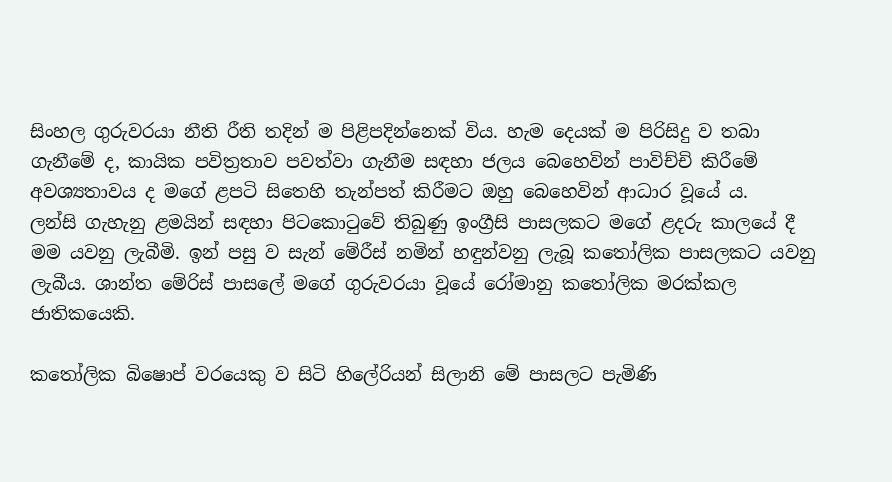සිංහල ගුරුවරයා නීති රීති තදින් ම පිළිපදින්නෙක් විය. හැම දෙයක් ම පිරිසිදු ව තබා ගැනීමේ ද, කායික පවිත්‍රතාව පවත්වා ගැනීම සඳහා ජලය බෙහෙවින් පාවිච්චි කිරීමේ අවශ්‍යතාවය ද මගේ ළපටි සිතෙහි තැන්පත් කිරීමට ඔහු බෙහෙවින් ආධාර වූයේ ය.
ලන්සි ගැහැනු ළමයින් සඳහා පිටකොටුවේ තිබුණු ඉංග්‍රීසි පාසලකට මගේ ළදරු කාලයේ දී මම යවනු ලැබීමි. ඉන් පසු ව සැන් මේරීස් නමින් හඳුන්වනු ලැබූ කතෝලික පාසලකට යවනු ලැබීය. ශාන්ත මේරිස් පාසලේ මගේ ගුරුවරයා වූයේ රෝමානු කතෝලික මරක්කල ජාතිකයෙකි.

කතෝලික බිෂොප් වරයෙකු ව සිටි හිලේරියන් සිලානි මේ පාසලට පැමිණි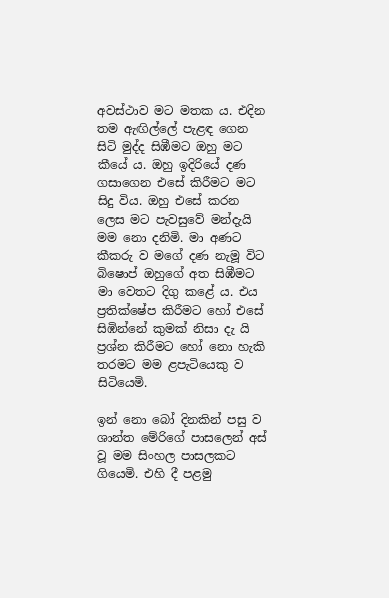අවස්ථාව මට මතක ය. එදින තම ඇඟිල්ලේ පැළඳ ගෙන සිටි මුද්ද සිඹීමට ඔහු මට කීයේ ය. ඔහු ඉදිරියේ දණ ගසාගෙන එසේ කිරීමට මට සිදු විය. ඔහු එසේ කරන ලෙස මට පැවසුවේ මන්දැයි මම නො දනිමි. මා අණට කීකරු ව මගේ දණ නැමූ විට බිෂොප් ඔහුගේ අත සිඹීමට මා වෙතට දිගු කළේ ය. එය ප්‍රතික්ෂේප කිරීමට හෝ එසේ සිඹින්නේ කුමක් නිසා දැ යි ප්‍රශ්න කිරීමට හෝ නො හැකි තරමට මම ළපැටියෙකු ව සිටියෙමි.

ඉන් නො බෝ දිනකින් පසු ව ශාන්ත මේරිගේ පාසලෙන් අස් වූ මම සිංහල පාසලකට ගියෙමි. එහි දී පළමු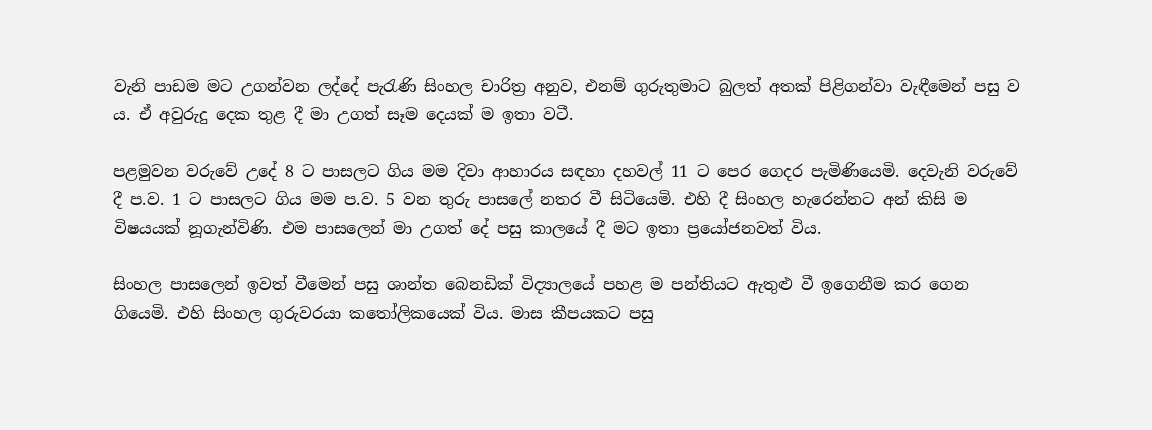වැනි පාඩම මට උගන්වන ලද්දේ පැරැණි සිංහල චාරිත්‍ර අනුව, එනම් ගුරුතුමාට බුලත් අතක් පිළිගන්වා වැඳීමෙන් පසු ව ය. ඒ අවුරුදු දෙක තුළ දී මා උගත් සෑම දෙයක් ම ඉතා වටී.

පළමුවන වරුවේ උදේ 8 ට පාසලට ගිය මම දිවා ආහාරය සඳහා දහවල් 11 ට පෙර ගෙදර පැමිණියෙමි. දෙවැනි වරුවේ දී ප.ව. 1 ට පාසලට ගිය මම ප.ව. 5 වන තුරු පාසලේ නතර වී සිටියෙමි. එහි දී සිංහල හැරෙන්නට අන් කිසි ම විෂයයක් නූගැන්විණි. එම පාසලෙන් මා උගත් දේ පසු කාලයේ දී මට ඉතා ප්‍රයෝජනවත් විය.

සිංහල පාසලෙන් ඉවත් වීමෙන් පසු ශාන්ත බෙනඩික් විද්‍යාලයේ පහළ ම පන්තියට ඇතුළු වී ඉගෙනීම කර ගෙන ගියෙමි. එහි සිංහල ගුරුවරයා කතෝලිකයෙක් විය. මාස කීපයකට පසු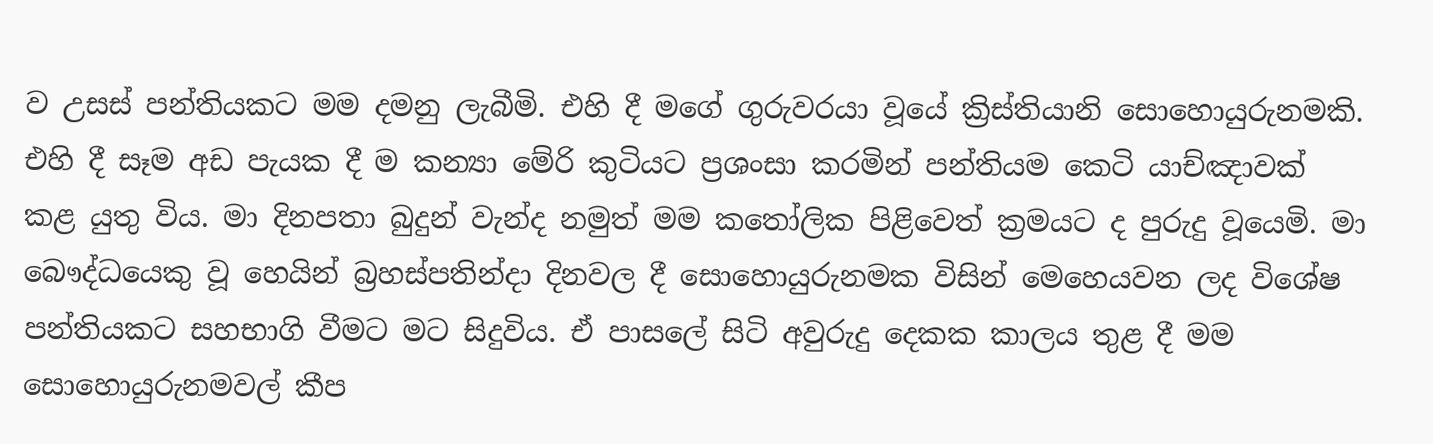ව උසස් පන්තියකට මම දමනු ලැබීමි. එහි දී මගේ ගුරුවරයා වූයේ ක්‍රිස්තියානි සොහොයුරුනමකි. එහි දී සෑම අඩ පැයක දී ම කන්‍යා මේරි කුටියට ප්‍රශංසා කරමින් පන්තියම කෙටි යාච්ඤාවක් කළ යුතු විය. මා දිනපතා බුදුන් වැන්ද නමුත් මම කතෝලික පිළිවෙත් ක්‍රමයට ද පුරුදු වූයෙමි. මා බෞද්ධයෙකු වූ හෙයින් බ්‍රහස්පතින්දා දිනවල දී සොහොයුරුනමක විසින් මෙහෙයවන ලද විශේෂ පන්තියකට සහභාගි වීමට මට සිදුවිය. ඒ පාසලේ සිටි අවුරුදු දෙකක කාලය තුළ දී මම සොහොයුරුනමවල් කීප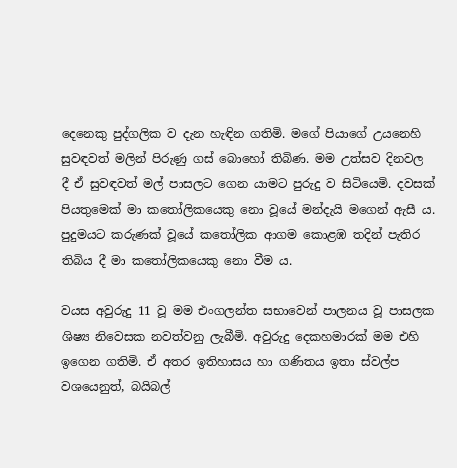දෙනෙකු පුද්ගලික ව දැන හැඳින ගතිමි. මගේ පියාගේ උයනෙහි සුවඳවත් මලින් පිරුණු ගස් බොහෝ තිබිණ. මම උත්සව දිනවල දී ඒ සුවඳවත් මල් පාසලට ගෙන යාමට පුරුදු ව සිටියෙමි. දවසක් පියතුමෙක් මා කතෝලිකයෙකු නො වූයේ මන්දැයි මගෙන් ඇසී ය. පුදුමයට කරුණක් වූයේ කතෝලික ආගම කොළඹ තදින් පැතිර තිබිය දී මා කතෝලිකයෙකු නො වීම ය.

වයස අවුරුදු 11 වූ මම එංගලන්ත සභාවෙන් පාලනය වූ පාසලක ශිෂ්‍ය නිවෙසක නවත්වනු ලැබීමි. අවුරුදු දෙකහමාරක් මම එහි ඉගෙන ගතිමි. ඒ අතර ඉතිහාසය හා ගණිතය ඉතා ස්වල්ප වශයෙනුත්, බයිබල්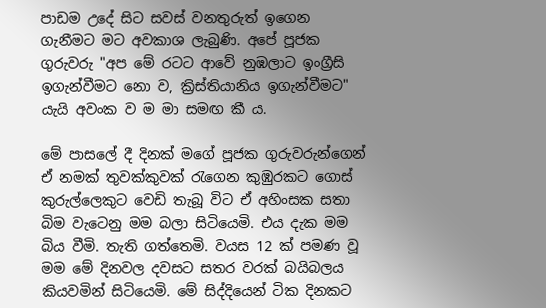පාඩම උදේ සිට සවස් වනතුරුත් ඉගෙන ගැනීමට මට අවකාශ ලැබුණි. අපේ පූජක ගුරුවරු "අප මේ රටට ආවේ නුඹලාට ඉංග්‍රීසි ඉගැන්වීමට නො ව, ක්‍රිස්තියානිය ඉගැන්වීමට" යැයි අවංක ව ම මා සමඟ කී ය.

මේ පාසලේ දී දිනක් මගේ පූජක ගුරුවරුන්ගෙන් ඒ නමක් තුවක්කුවක් රැගෙන කුඹුරකට ගොස් කුරුල්ලෙකුට වෙඩි තැබූ විට ඒ අහිංසක සතා බිම වැටෙනු මම බලා සිටියෙමි. එය දැක මම බිය වීමි. තැති ගත්තෙමි. වයස 12 ක් පමණ වූ මම මේ දිනවල දවසට සතර වරක් බයිබලය කියවමින් සිටියෙමි. මේ සිද්දියෙන් ටික දිනකට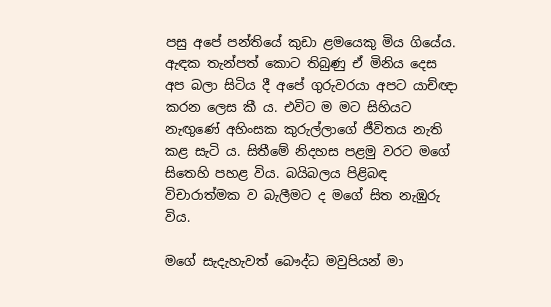පසු අපේ පන්තියේ කුඩා ළමයෙකු මිය ගියේය. ඇඳක තැන්පත් කොට තිබුණු ඒ මිනිය දෙස අප බලා සිටිය දී අපේ ගුරුවරයා අපට යාච්ඥා කරන ලෙස කී ය. එවිට ම මට සිහියට නැඟුණේ අහිංසක කුරුල්ලාගේ ජීවිතය නැති කළ සැටි ය. සිතීමේ නිදහස පළමු වරට මගේ සිතෙහි පහළ විය. බයිබලය පිළිබඳ විචාරාත්මක ව බැලීමට ද මගේ සිත නැඹුරු විය.

මගේ සැදැහැවත් බෞද්ධ මවුපියන් මා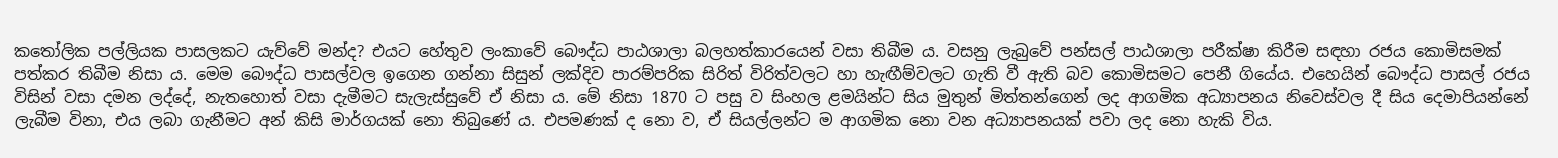කතෝලික පල්ලියක පාසලකට යැව්වේ මන්ද? එයට හේතුව ලංකාවේ බෞද්ධ පාඨශාලා බලහත්කාරයෙන් වසා තිබීම ය. වසනු ලැබුවේ පන්සල් පාඨශාලා පරීක්ෂා කිරීම සඳහා රජය කොමිසමක් පත්කර තිබීම නිසා ය. මෙම බෞද්ධ පාසල්වල ඉගෙන ගන්නා සිසුන් ලක්දිව පාරම්පරික සිරිත් විරිත්වලට හා හැඟීම්වලට ගැති වී ඇති බව කොමිසමට පෙනී ගියේය. එහෙයින් බෞද්ධ පාසල් රජය විසින් වසා දමන ලද්දේ, නැතහොත් වසා දැමීමට සැලැස්සුවේ ඒ නිසා ය. මේ නිසා 1870 ට පසු ව සිංහල ළමයින්ට සිය මුතුන් මිත්තන්ගෙන් ලද ආගමික අධ්‍යාපනය නිවෙස්වල දී සිය දෙමාපියන්නේ ලැබීම විනා, එය ලබා ගැනීමට අන් කිසි මාර්ගයක් නො තිබුණේ ය. එපමණක් ද නො ව, ඒ සියල්ලන්ට ම ආගමික නො වන අධ්‍යාපනයක් පවා ලද නො හැකි විය.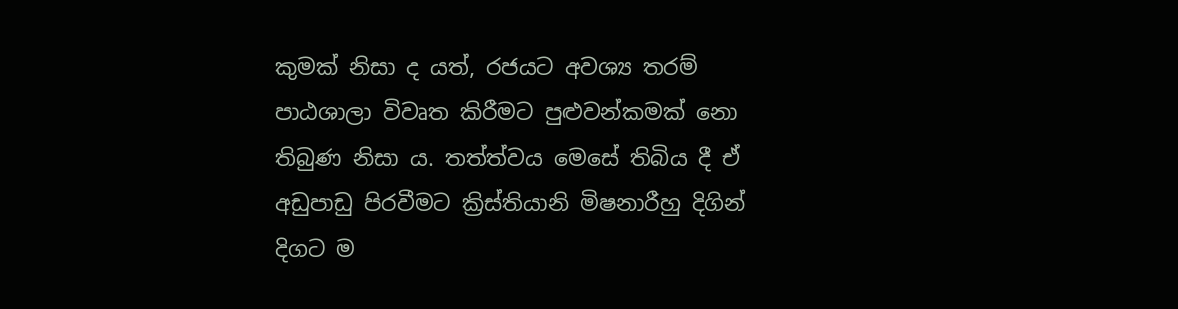කුමක් නිසා ද යත්, රජයට අවශ්‍ය තරම් පාඨශාලා විවෘත කිරීමට පුළුවන්කමක් නො තිබුණ නිසා ය. තත්ත්වය මෙසේ තිබිය දී ඒ අඩුපාඩු පිරවීමට ක්‍රිස්තියානි මිෂනාරීහු දිගින් දිගට ම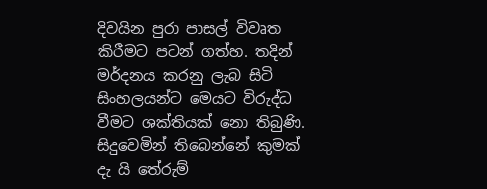දිවයින පුරා පාසල් විවෘත කිරීමට පටන් ගත්හ. තදින් මර්දනය කරනු ලැබ සිටි සිංහලයන්ට මෙයට විරුද්ධ වීමට ශක්තියක් නො තිබුණි. සිදුවෙමින් තිබෙන්නේ කුමක් දැ යි තේරුම්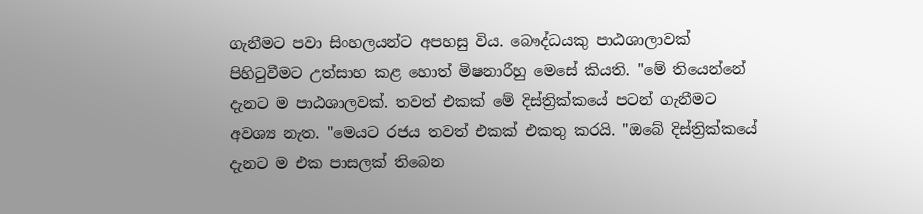ගැනීමට පවා සිංහලයන්ට අපහසු විය. බෞද්ධයකු පාඨශාලාවක් පිහිටුවීමට උත්සාහ කළ හොත් මිෂනාරීහු මෙසේ කියති. "මේ තියෙන්නේ දැනට ම පාඨශාලවක්. තවත් එකක් මේ දිස්ත්‍රික්කයේ පටන් ගැනීමට අවශ්‍ය නැත. "මෙයට රජය තවත් එකක් එකතු කරයි. "ඔබේ දිස්ත්‍රික්කයේ දැනට ම එක පාසලක් තිබෙන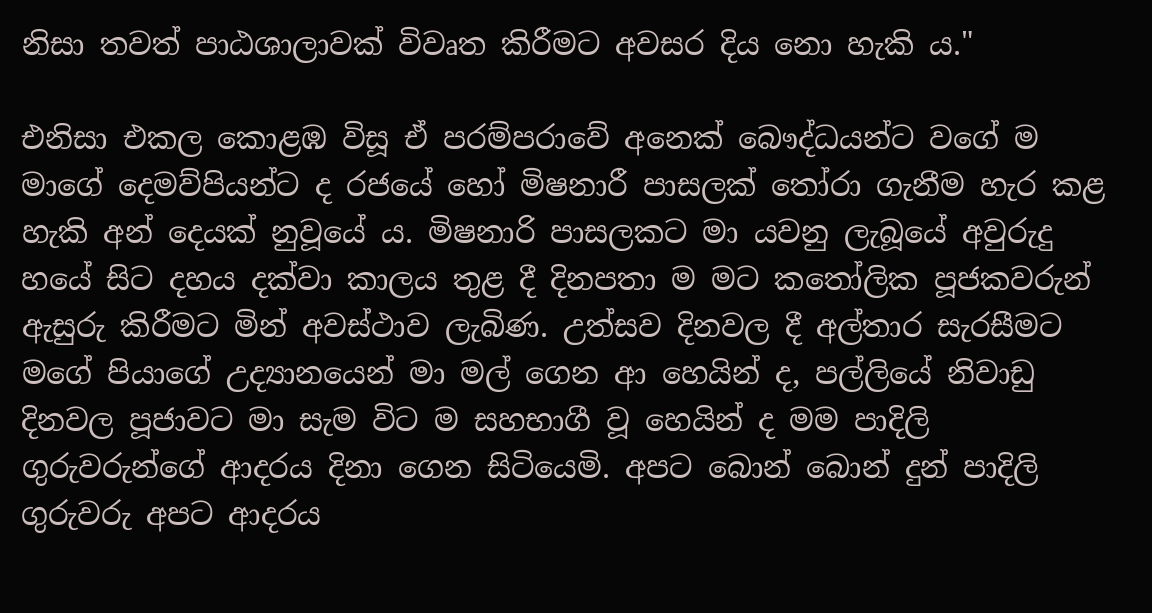නිසා තවත් පාඨශාලාවක් විවෘත කිරීමට අවසර දිය නො හැකි ය."

එනිසා එකල කොළඹ විසූ ඒ පරම්පරාවේ අනෙක් බෞද්ධයන්ට වගේ ම මාගේ දෙමව්පියන්ට ද රජයේ හෝ මිෂනාරී පාසලක් තෝරා ගැනීම හැර කළ හැකි අන් දෙයක් නුවූයේ ය. මිෂනාරි පාසලකට මා යවනු ලැබූයේ අවුරුදු හයේ සිට දහය දක්වා කාලය තුළ දී දිනපතා ම මට කතෝලික පූජකවරුන් ඇසුරු කිරීමට මින් අවස්ථාව ලැබිණ. උත්සව දිනවල දී අල්තාර සැරසීමට මගේ පියාගේ උද්‍යානයෙන් මා මල් ගෙන ආ හෙයින් ද, පල්ලියේ නිවාඩු දිනවල පූජාවට මා සැම විට ම සහභාගී වූ හෙයින් ද මම පාදිලි ගුරුවරුන්ගේ ආදරය දිනා ගෙන සිටියෙමි. අපට බොන් බොන් දුන් පාදිලි ගුරුවරු අපට ආදරය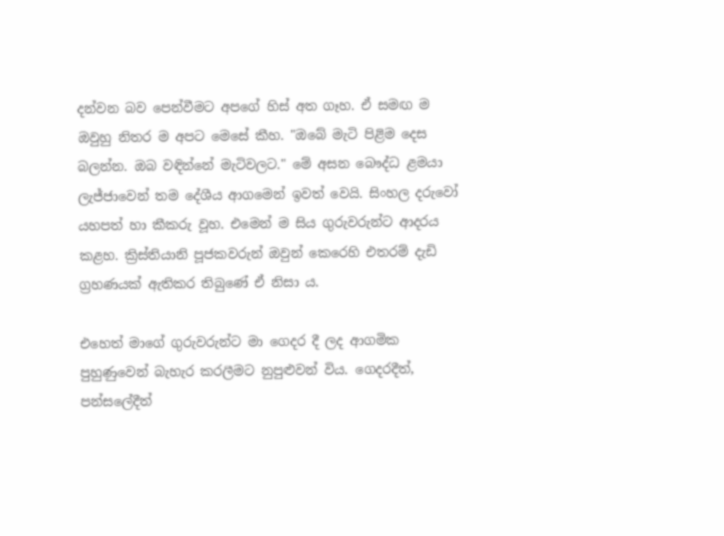දන්වන බව පෙන්වීමට අපගේ හිස් අත ගෑහ. ඒ සමඟ ම ඔවුහු නිතර ම අපට මෙසේ කීහ. "ඔබේ මැටි පිළිම දෙස බලන්න. ඔබ වඳින්නේ මැටිවලට." මේ අසන බෞද්ධ ළමයා ලැජ්ජාවෙන් තම දේශීය ආගමෙන් ඉවත් වෙයි. සිංහල දරුවෝ යහපත් හා කීකරු වූහ. එමෙන් ම සිය ගුරුවරුන්ට ආදරය කළහ. ක්‍රිස්තියානි පූජකවරුන් ඔවුන් කෙරෙහි එතරම් දැඩි ග්‍රහණයක් ඇතිකර තිබුණේ ඒ නිසා ය.

එහෙත් මාගේ ගුරුවරුන්ට මා ගෙදර දී ලද ආගමික පුහුණුවෙන් බැහැර කරලීමට නුපුළුවන් විය. ගෙදරදීත්, පන්සලේදීත්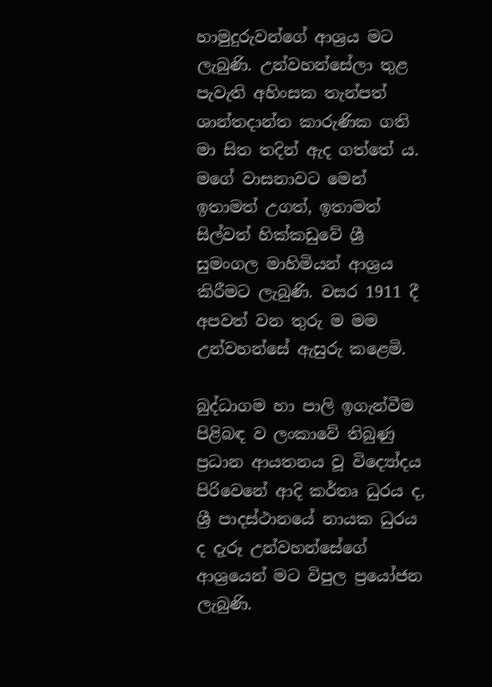හාමුදුරුවන්ගේ ආශ්‍රය මට ලැබුණි. උන්වහන්සේලා තුළ පැවැති අහිංසක තැන්පත් ශාන්තදාන්ත කාරුණික ගති මා සිත තදින් ඇද ගත්තේ ය. මගේ වාසනාවට මෙන් ඉතාමත් උගත්, ඉතාමත් සිල්වත් හික්කඩුවේ ශ්‍රී සුමංගල මාහිමියන් ආශ්‍රය කිරීමට ලැබුණි. වසර 1911 දී අපවත් වන තුරු ම මම උන්වහන්සේ ඇසුරු කළෙමි.

බුද්ධාගම හා පාලි ඉගැන්වීම පිළිබඳ ව ලංකාවේ තිබුණු ප්‍රධාන ආයතනය වූ විද්‍යෝදය පිරිවෙනේ ආදි කර්තෘ ධුරය ද, ශ්‍රී පාදස්ථානයේ නායක ධුරය ද දැරූ උන්වහන්සේගේ ආශ්‍රයෙන් මට විපුල ප්‍රයෝජන ලැබුණි.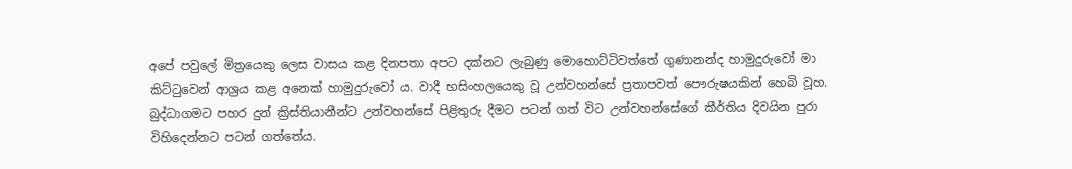අපේ පවුලේ මිත්‍රයෙකු ලෙස වාසය කළ දිනපතා අපට දක්නට ලැබුණු මොහොට්ටිවත්තේ ගුණානන්ද හාමුදුරුවෝ මා කිට්ටුවෙන් ආශ්‍රය කළ අනෙක් හාමුදුරුවෝ ය. වාදී භසිංහලයෙකු වූ උන්වහන්සේ ප්‍රතාපවත් පෞරුෂයකින් හෙබි වූහ. බුද්ධාගමට පහර දුන් ක්‍රිස්තියානීන්ට උන්වහන්සේ පිළිතුරු දීමට පටන් ගත් විට උන්වහන්සේගේ කීර්තිය දිවයින පුරා විහිදෙන්නට පටන් ගත්තේය.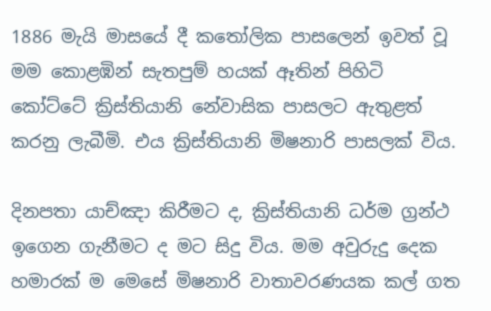1886 මැයි මාසයේ දී කතෝලික පාසලෙන් ඉවත් වූ මම කොළඹින් සැතපුම් හයක් ඈතින් පිහිටි කෝට්ටේ ක්‍රිස්තියානි නේවාසික පාසලට ඇතුළත් කරනු ලැබීමි. එය ක්‍රිස්තියානි මිෂනාරි පාසලක් විය.

දිනපතා යාච්ඤා කිරීමට ද, ක්‍රිස්තියානි ධර්ම ග්‍රන්ථ ඉගෙන ගැනීමට ද මට සිදු විය. මම අවුරුදු දෙක හමාරක් ම මෙසේ මිෂනාරි වාතාවරණයක කල් ගත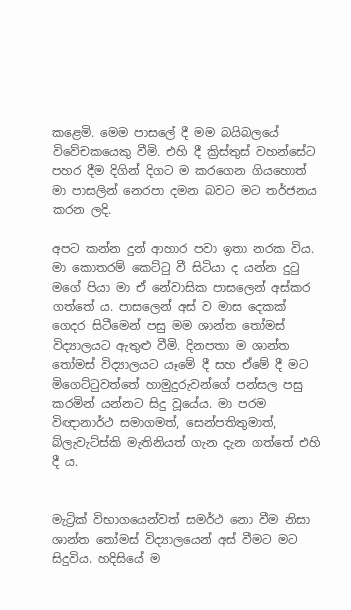කළෙමි. මෙම පාසලේ දී මම බයිබලයේ විවේචකයෙකු වීමි. එහි දී ක්‍රිස්තුස් වහන්සේට පහර දීම දිගින් දිගට ම කරගෙන ගියහොත් මා පාසලින් නෙරපා දමන බවට මට තර්ජනය කරන ලදි.

අපට කන්න දුන් ආහාර පවා ඉතා නරක විය. මා කොතරම් කෙට්ටු වී සිටියා ද යන්න දුටු මගේ පියා මා ඒ නේවාසික පාසලෙන් අස්කර ගත්තේ ය. පාසලෙන් අස් ව මාස දෙකක් ගෙදර සිටීමෙන් පසු මම ශාන්ත තෝමස් විද්‍යාලයට ඇතුළු වීමි. දිනපතා ම ශාන්ත තෝමස් විද්‍යාලයට යෑමේ දී සහ ඒමේ දී මට මිගෙට්ටුවත්තේ හාමුදුරුවන්ගේ පන්සල පසු කරමින් යන්නට සිදු වූයේය. මා පරම විඥානාර්ථ සමාගමත්, සෙන්පතිතුමාත්, බ්ලැවැට්ස්කි මැතිනියත් ගැන දැන ගත්තේ එහි දී ය.


මැට්‍රික් විභාගයෙන්වත් සමර්ථ නො වීම නිසා ශාන්ත තෝමස් විද්‍යාලයෙන් අස් වීමට මට සිදුවිය. හදිසියේ ම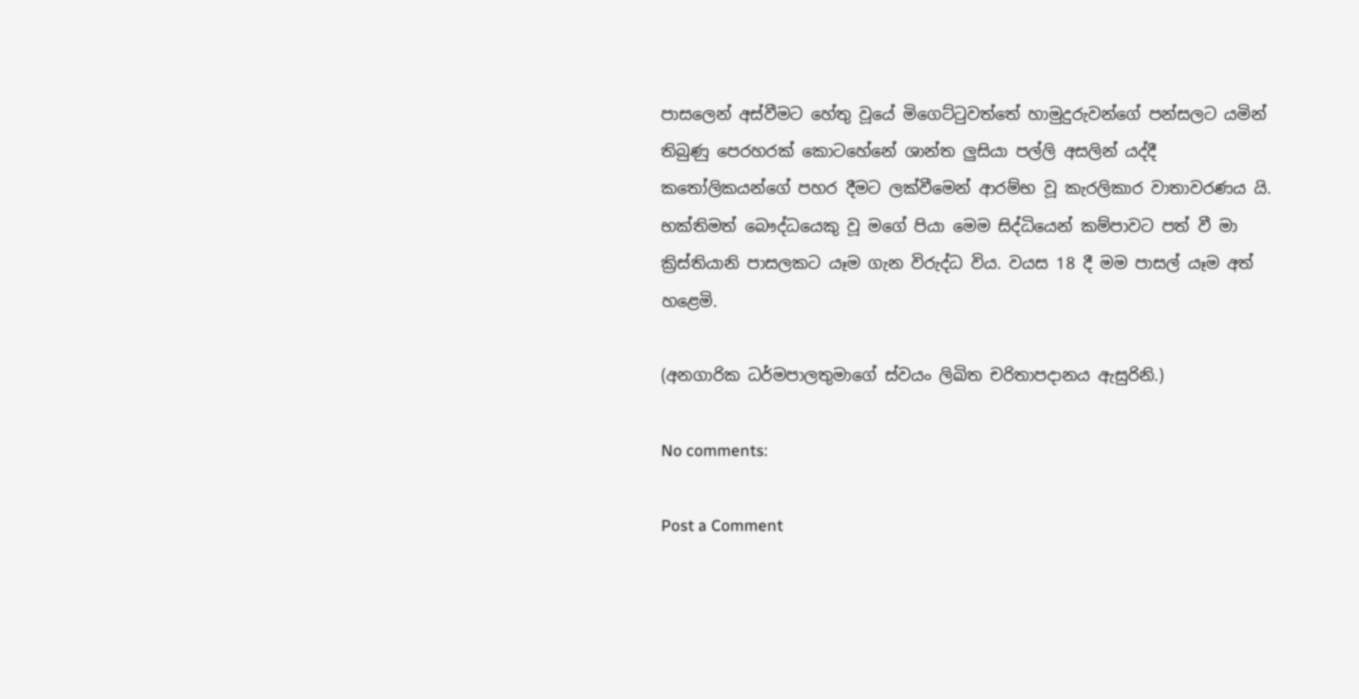පාසලෙන් අස්වීමට හේතු වූයේ මිගෙට්ටුවත්තේ හාමුදුරුවන්ගේ පන්සලට යමින් තිබුණු පෙරහරක් කොටහේනේ ශාන්ත ලුසියා පල්ලි අසලින් යද්දී කතෝලිකයන්ගේ පහර දීමට ලක්වීමෙන් ආරම්භ වූ කැරලිකාර වාතාවරණය යි. භක්තිමත් බෞද්ධයෙකු වූ මගේ පියා මෙම සිද්ධියෙන් කම්පාවට පත් වී මා ක්‍රිස්තියානි පාසලකට යෑම ගැන විරුද්ධ විය. වයස 18 දී මම පාසල් යෑම අත් හළෙමි.

(අනගාරික ධර්මපාලතුමාගේ ස්වයං ලිඛිත චරිතාපදානය ඇසුරිනි.)

No comments:

Post a Comment